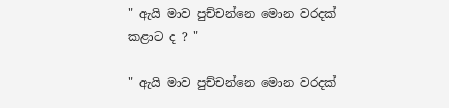" ඇයි මාව පුච්චන්නෙ මොන වරදක් කළාට ද ? "

" ඇයි මාව පුච්චන්නෙ මොන වරදක්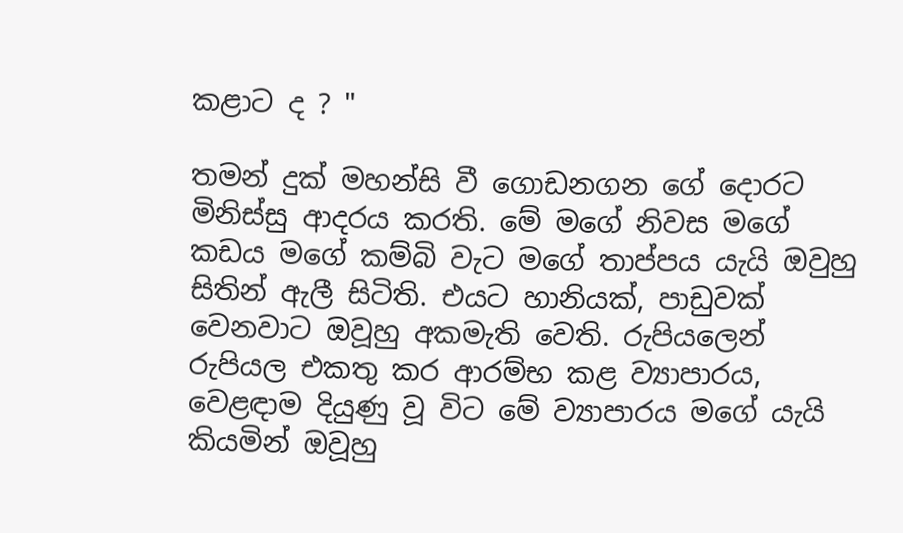කළාට ද ? "

තමන් දුක් මහන්සි වී ගොඩනගන ගේ දොරට මිනිස්සු ආදරය කරති. මේ මගේ නිවස මගේ කඩය මගේ කම්බි වැට මගේ තාප්පය යැයි ඔවුහු සිතින් ඇලී සිටිති. එයට හානියක්, පාඩුවක් වෙනවාට ඔවූහු අකමැති වෙති. රුපියලෙන් රුපියල එකතු කර ආරම්භ කළ ව්‍යාපාරය, වෙළඳාම දියුණු වූ විට මේ ව්‍යාපාරය මගේ යැයි කියමින් ඔවූහු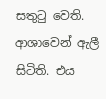සතුටු වෙති. ආශාවෙන් ඇලී සිටිති. එය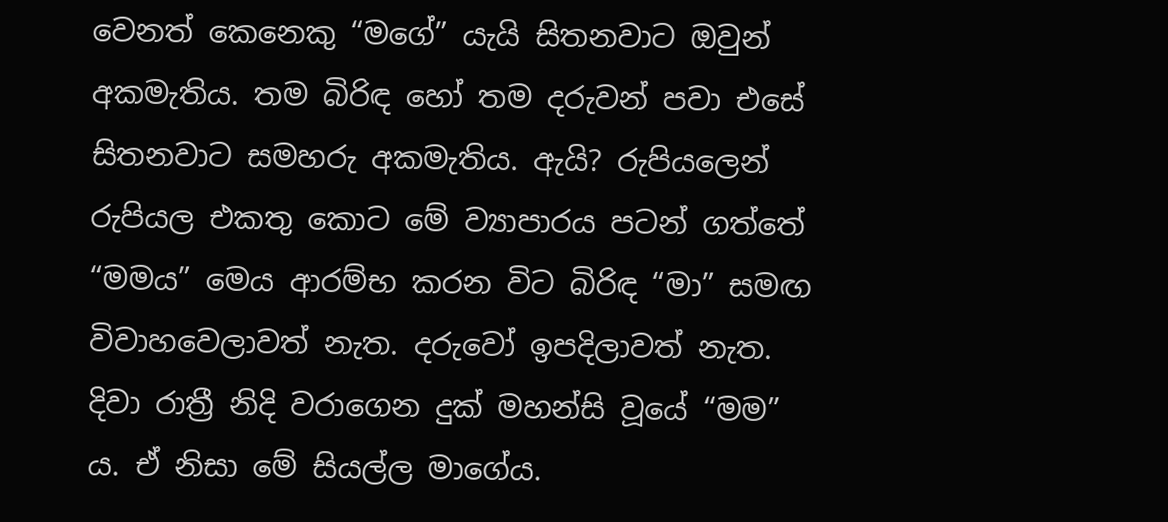වෙනත් කෙනෙකු “මගේ” යැයි සිතනවාට ඔවුන් අකමැතිය. තම බිරිඳ හෝ තම දරුවන් පවා එසේ සිතනවාට සමහරු අකමැතිය. ඇයි? රුපියලෙන් රුපියල එකතු කොට මේ ව්‍යාපාරය පටන් ගත්තේ “මමය” මෙය ආරම්භ කරන විට බිරිඳ “මා” සමඟ විවාහවෙලාවත් නැත. දරුවෝ ඉපදිලාවත් නැත. දිවා රාත්‍රී නිදි වරාගෙන දුක් මහන්සි වූයේ “මම” ය. ඒ නිසා මේ සියල්ල මාගේය.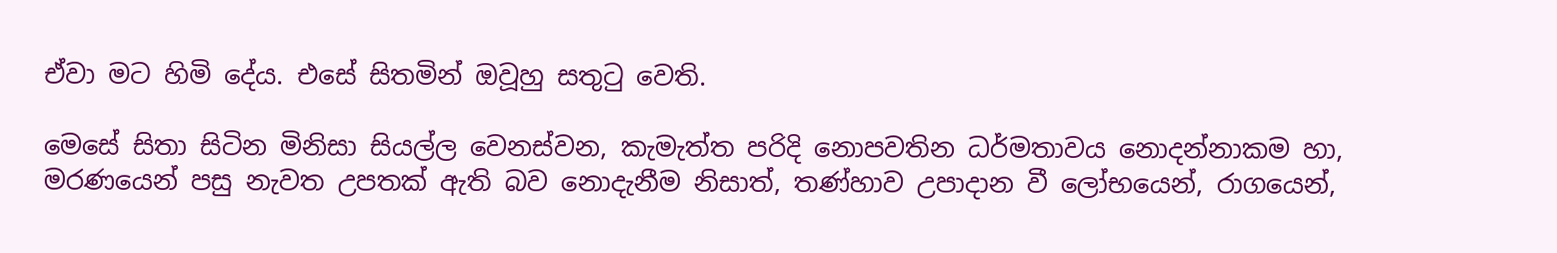ඒවා මට හිමි දේය. එසේ සිතමින් ඔවූහු සතුටු වෙති.

මෙසේ සිතා සිටින මිනිසා සියල්ල වෙනස්වන, කැමැත්ත පරිදි නොපවතින ධර්මතාවය නොදන්නාකම හා, මරණයෙන් පසු නැවත උපතක් ඇති බව නොදැනීම නිසාත්, තණ්හාව උපාදාන වී ලෝභයෙන්, රාගයෙන්,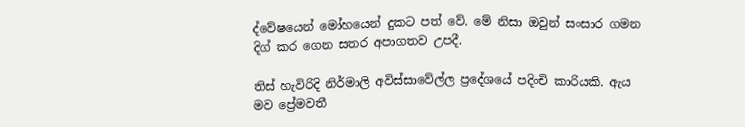ද්වේෂයෙන් මෝහයෙන් දුකට පත් වේ. මේ නිසා ඔවුන් සංසාර ගමන දිග් කර ගෙන සතර අපාගතව උපදී.

තිස් හැවිරිදි නිර්මාලි අවිස්සාවේල්ල ප්‍රදේශයේ පදිංචි කාරියකි. ඇය මව ප්‍රේමවතී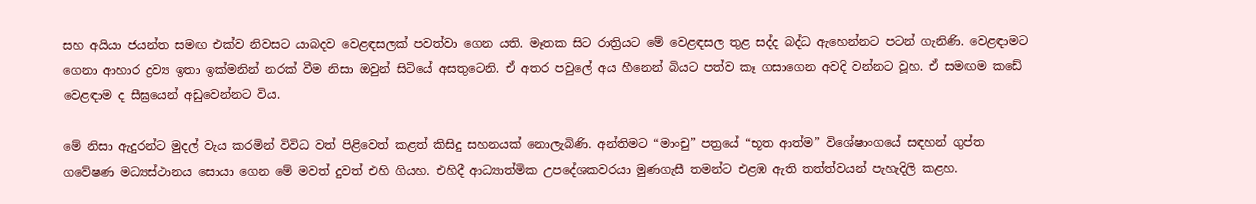සහ අයියා ජයන්ත සමඟ එක්ව නිවසට යාබදව වෙළඳසලක් පවත්වා ගෙන යති. මෑතක සිට රාත්‍රියට මේ වෙළඳසල තුළ සද්ද බද්ධ ඇහෙන්නට පටන් ගැනිණි. වෙළඳාමට ගෙනා ආහාර ද්‍රව්‍ය ඉතා ඉක්මනින් නරක් වීම නිසා ඔවුන් සිටියේ අසතුටෙනි. ඒ අතර පවුලේ අය හීනෙන් බියට පත්ව කෑ ගසාගෙන අවදි වන්නට වූහ. ඒ සමඟම කඩේ වෙළඳාම ද සීඝ්‍රයෙන් අඩුවෙන්නට විය.

මේ නිසා ඇදුරන්ට මුදල් වැය කරමින් විවිධ වත් පිළිවෙත් කළත් කිසිදු සහනයක් නොලැබිණි. අන්තිමට “මාංචු” පත්‍රයේ “භූත ආත්ම” විශේෂාංගයේ සඳහන් ගුප්ත ගවේෂණ මධ්‍යස්ථානය සොයා ගෙන මේ මවත් දුවත් එහි ගියහ. එහිදී ආධ්‍යාත්මික උපදේශකවරයා මුණගැසී තමන්ට එළඹ ඇති තත්ත්වයන් පැහැදිලි කළහ.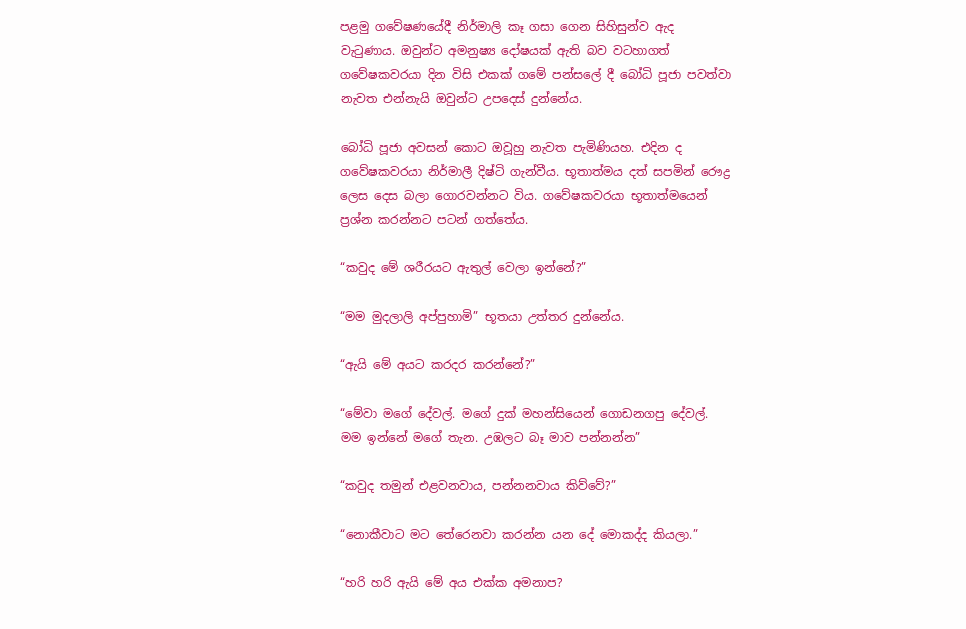පළමු ගවේෂණයේදී නිර්මාලි කෑ ගසා ගෙන සිහිසුන්ව ඇද වැටුණාය. ඔවුන්ට අමනුෂ්‍ය දෝෂයක් ඇති බව වටහාගත් ගවේෂකවරයා දින විසි එකක් ගමේ පන්සලේ දී බෝධි පූජා පවත්වා නැවත එන්නැයි ඔවුන්ට උපදෙස් දුන්නේය.

බෝධි පූජා අවසන් කොට ඔවූහු නැවත පැමිණියහ. එදින ද ගවේෂකවරයා නිර්මාලී දිෂ්ටි ගැන්වීය. භූතාත්මය දත් සපමින් රෞද්‍ර ලෙස දෙස බලා ගොරවන්නට විය. ගවේෂකවරයා භූතාත්මයෙන් ප්‍රශ්න කරන්නට පටන් ගත්තේය.

“කවුද මේ ශරීරයට ඇතුල් වෙලා ඉන්නේ?”

“මම මුදලාලි අප්පුහාමි” භූතයා උත්තර දුන්නේය.

“ඇයි මේ අයට කරදර කරන්නේ?”

“මේවා මගේ දේවල්. මගේ දුක් මහන්සියෙන් ගොඩනගපු දේවල්. මම ඉන්නේ මගේ තැන. උඹලට බෑ මාව පන්නන්න”

“කවුද තමුන් එළවනවාය, පන්නනවාය කිව්වේ?”

“නොකීවාට මට තේරෙනවා කරන්න යන දේ මොකද්ද කියලා.”

“හරි හරි ඇයි මේ අය එක්ක අමනාප?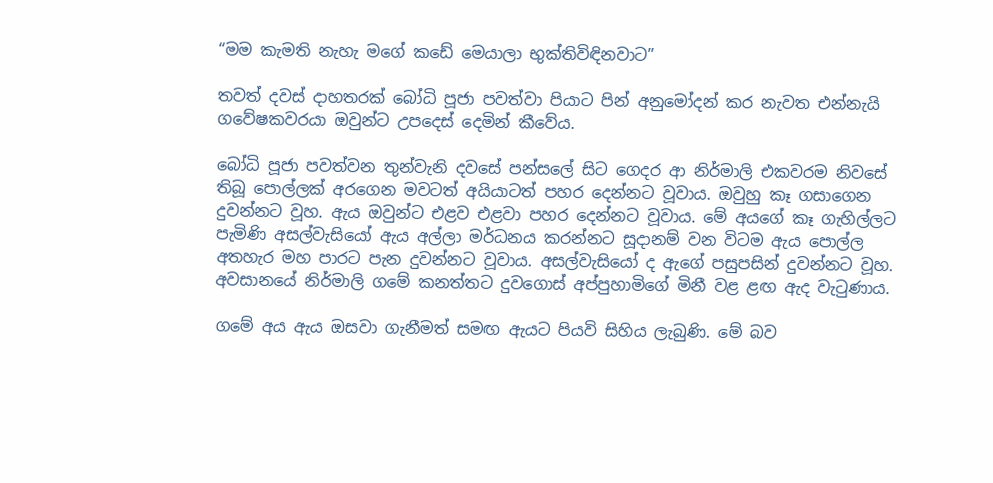“මම කැමති නැහැ මගේ කඩේ මෙයාලා භුක්තිවිඳිනවාට”

තවත් දවස් දාහතරක් බෝධි පූජා පවත්වා පියාට පින් අනුමෝදන් කර නැවත එන්නැයි ගවේෂකවරයා ඔවුන්ට උපදෙස් දෙමින් කීවේය.

බෝධි පූජා පවත්වන තුන්වැනි දවසේ පන්සලේ සිට ගෙදර ආ නිර්මාලි එකවරම නිවසේ තිබූ පොල්ලක් අරගෙන මවටත් අයියාටත් පහර දෙන්නට වූවාය. ඔවුහු කෑ ගසාගෙන දුවන්නට වූහ. ඇය ඔවුන්ට එළව එළවා පහර දෙන්නට වූවාය. මේ අයගේ කෑ ගැහිල්ලට පැමිණි අසල්වැසියෝ ඇය අල්ලා මර්ධනය කරන්නට සූදානම් වන විටම ඇය පොල්ල අතහැර මහ පාරට පැන දුවන්නට වූවාය. අසල්වැසියෝ ද ඇගේ පසුපසින් දුවන්නට වූහ. අවසානයේ නිර්මාලි ගමේ කනත්තට දුවගොස් අප්පුහාමිගේ මිනී වළ ළඟ ඇද වැටුණාය.

ගමේ අය ඇය ඔසවා ගැනීමත් සමඟ ඇයට පියවි සිහිය ලැබුණි. මේ බව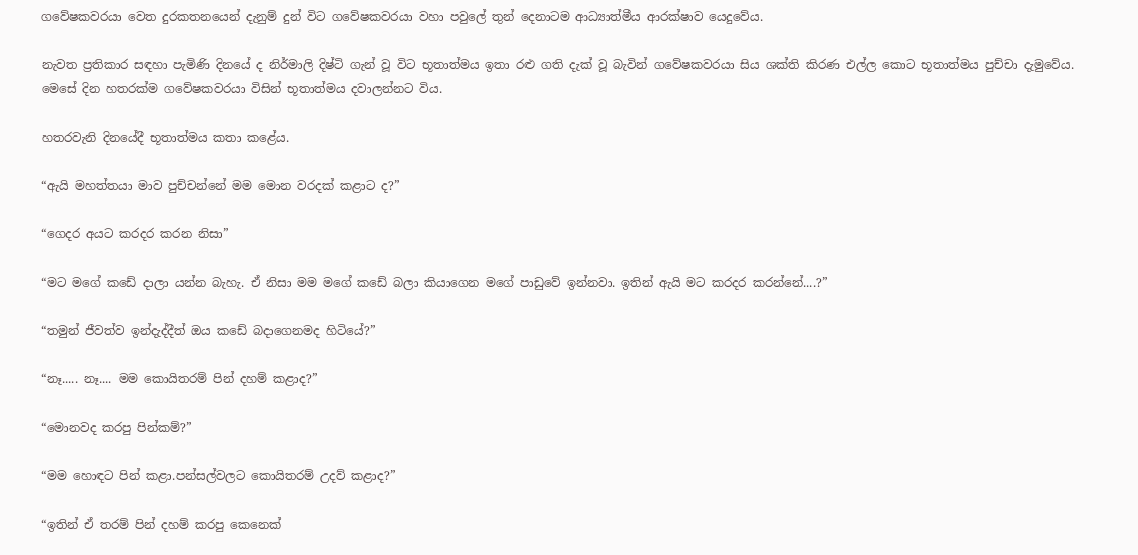ගවේෂකවරයා වෙත දුරකතනයෙන් දැනුම් දුන් විට ගවේෂකවරයා වහා පවුලේ තුන් දෙනාටම ආධ්‍යාත්මීය ආරක්ෂාව යෙදුවේය.

නැවත ප්‍රතිකාර සඳහා පැමිණි දිනයේ ද නිර්මාලි දිෂ්ටි ගැන් වූ විට භූතාත්මය ඉතා රළු ගති දැක් වූ බැවින් ගවේෂකවරයා සිය ශක්ති කිරණ එල්ල කොට භූතාත්මය පුච්චා දැමුවේය. මෙසේ දින හතරක්ම ගවේෂකවරයා විසින් භූතාත්මය දවාලන්නට විය.

හතරවැනි දිනයේදී භූතාත්මය කතා කළේය.

“ඇයි මහත්තයා මාව පුච්චන්නේ මම මොන වරදක් කළාට ද?”

“ගෙදර අයට කරදර කරන නිසා”

“මට මගේ කඩේ දාලා යන්න බැහැ. ඒ නිසා මම මගේ කඩේ බලා කියාගෙන මගේ පාඩුවේ ඉන්නවා. ඉතින් ඇයි මට කරදර කරන්නේ....?”

“තමුන් ජීවත්ව ඉන්දැද්දීත් ඔය කඩේ බදාගෙනමද හිටියේ?”

“නෑ..... නෑ.... මම කොයිතරම් පින් දහම් කළාද?”

“මොනවද කරපු පින්කම්?”

“මම හොඳට පින් කළා.පන්සල්වලට කොයිතරම් උදව් කළාද?”

“ඉතින් ඒ තරම් පින් දහම් කරපු කෙනෙක්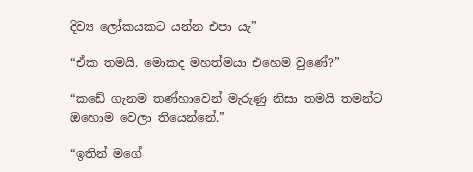දිව්‍ය ලෝකයකට යන්න එපා යැ”

“ඒක තමයි. මොකද මහත්මයා එහෙම වුණේ?”

“කඩේ ගැනම තණ්හාවෙන් මැරුණු නිසා තමයි තමන්ට ඔහොම වෙලා තියෙන්නේ.”

“ඉතින් මගේ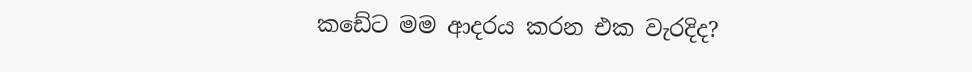කඩේට මම ආදරය කරන එක වැරදිද?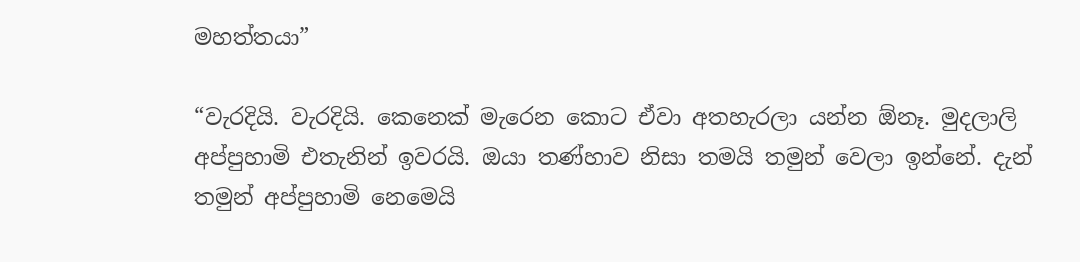මහත්තයා”

“වැරදියි. වැරදියි. කෙනෙක් මැරෙන කොට ඒවා අතහැරලා යන්න ඕනෑ. මුදලාලි අප්පුහාමි එතැනින් ඉවරයි. ඔයා තණ්හාව නිසා තමයි තමුන් වෙලා ඉන්නේ. දැන් තමුන් අප්පුහාමි නෙමෙයි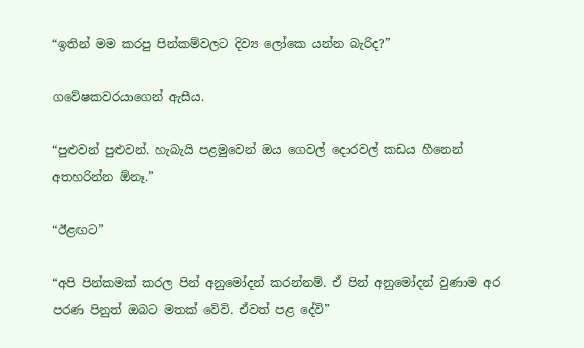“ඉතින් මම කරපු පින්කම්වලට දිව්‍ය ලෝකෙ යන්න බැරිද?”

ගවේෂකවරයාගෙන් ඇසීය.

“පුළුවන් පුළුවන්. හැබැයි පළමුවෙන් ඔය ගෙවල් දොරවල් කඩය හීනෙන් අතහරින්න ඕනෑ.”

“ඊළඟට”

“අපි පින්කමක් කරල පින් අනුමෝදන් කරන්නම්. ඒ පින් අනුමෝදන් වුණාම අර පරණ පිනුත් ඔබට මතක් වේවි. ඒවත් පළ දේවි”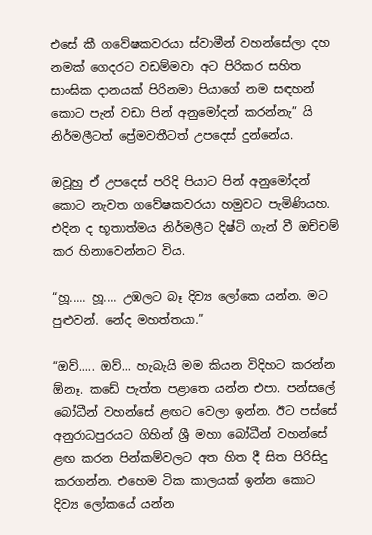එසේ කී ගවේෂකවරයා ස්වාමීන් වහන්සේලා දහ නමක් ගෙදරට වඩම්මවා අට පිරිකර සහිත සාංඝික දානයක් පිරිනමා පියාගේ නම සඳහන් කොට පැන් වඩා පින් අනුමෝදන් කරන්නැ” යි නිර්මලීටත් ප්‍රේමවතීටත් උපදෙස් දුන්නේය.

ඔවූහු ඒ උපදෙස් පරිදි පියාට පින් අනුමෝදන් කොට නැවත ගවේෂකවරයා හමුවට පැමිණියහ. එදින ද භූතාත්මය නිර්මලීට දිෂ්ටි ගැන් වී ඔච්චම් කර හිනාවෙන්නට විය.

“හූ..... හූ.... උඹලට බෑ දිව්‍ය ලෝකෙ යන්න. මට පුළුවන්. නේද මහත්තයා.”

“ඔව්..... ඔව්... හැබැයි මම කියන විදිහට කරන්න ඕනෑ. කඩේ පැත්ත පළාතෙ යන්න එපා. පන්සලේ බෝධීන් වහන්සේ ළඟට වෙලා ඉන්න. ඊට පස්සේ අනුරාධපුරයට ගිහින් ශ්‍රී මහා බෝධීන් වහන්සේ ළඟ කරන පින්කම්වලට අත හිත දී සිත පිරිසිදු කරගන්න. එහෙම ටික කාලයක් ඉන්න කොට දිව්‍ය ලෝකයේ යන්න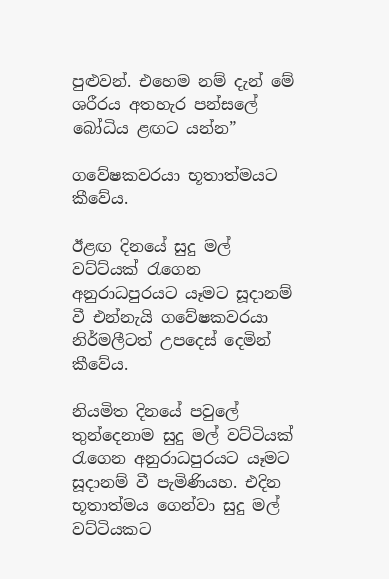පුළුවන්. එහෙම නම් දැන් මේ ශරීරය අතහැර පන්සලේ බෝධිය ළඟට යන්න”

ගවේෂකවරයා භූතාත්මයට කීවේය.

ඊළඟ දිනයේ සුදු මල් වට්ට්යක් රැගෙන අනුරාධපුරයට යෑමට සූදානම් වී එන්නැයි ගවේෂකවරයා නිර්මලීටත් උපදෙස් දෙමින් කීවේය.

නියමිත දිනයේ පවුලේ තුන්දෙනාම සුදු මල් වට්ටියක් රැගෙන අනුරාධපුරයට යෑමට සූදානම් වී පැමිණියහ. එදින භූතාත්මය ගෙන්වා සුදු මල් වට්ටියකට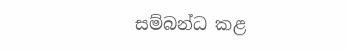සම්බන්ධ කළ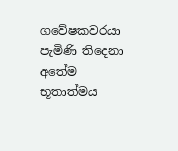ගවේෂකවරයා පැමිණි තිදෙනා අතේම භූතාත්මය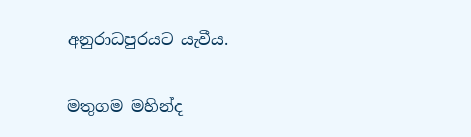අනුරාධපුරයට යැවීය.

මතුගම මහින්ද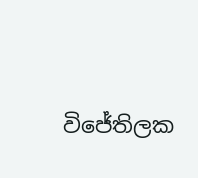විජේතිලක